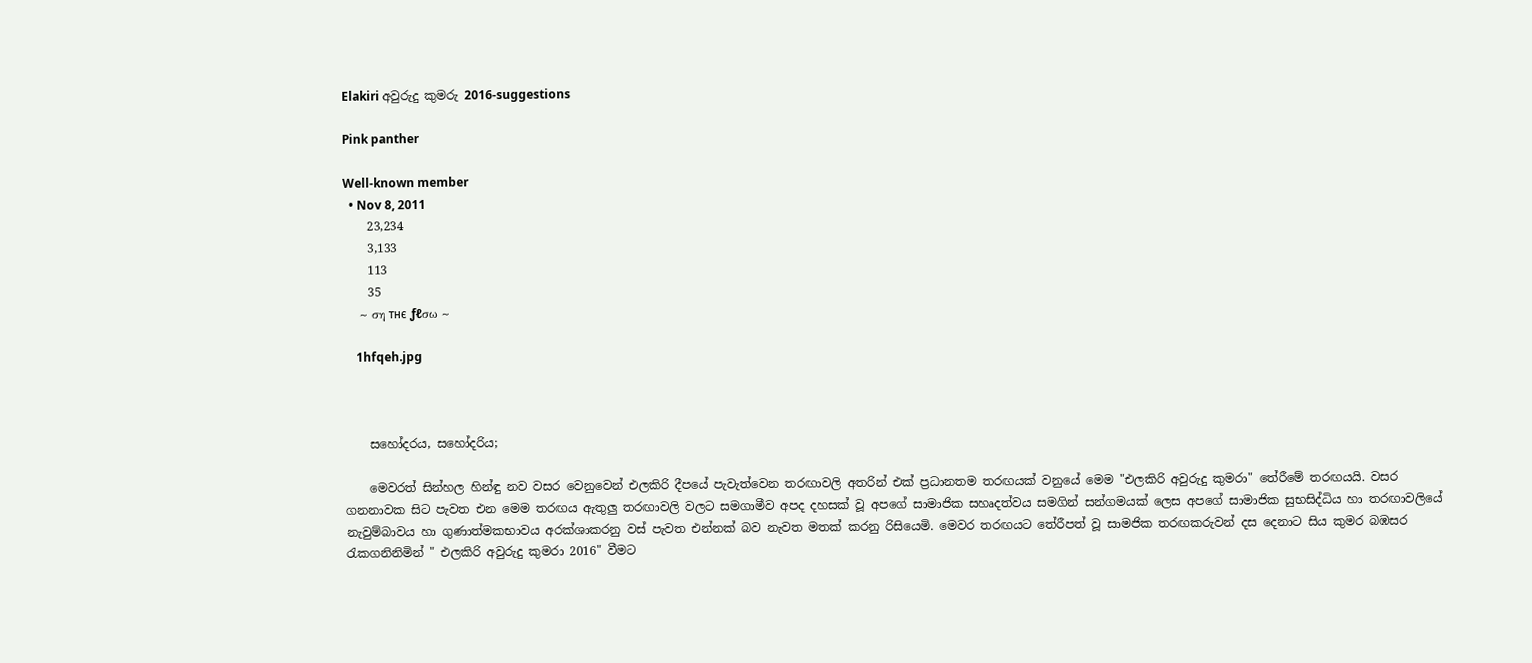Elakiri අවුරුදු කුමරු 2016-suggestions

Pink panther

Well-known member
  • Nov 8, 2011
    23,234
    3,133
    113
    35
    ~ ση тнє ƒℓσω ~

    1hfqeh.jpg



    සහෝදරය, සහෝදරිය;

    මෙවරත් සින්හල හින්ඳු නව වසර වෙනුවෙන් එලකිරි දීපයේ පැවැත්වෙන තරඟාවලි අතරින් එක් ප්‍රධානතම තරඟයක් වනුයේ මෙම "එලකිරි අවුරුදු කුමරා" තේරීමේ තරඟයයි. වසර ගනනාවක සිට පැවත එන මෙම තරඟය ඇතුලු තරඟාවලි වලට සමගාමීව අපද දහසක් වූ අපගේ සාමාජික සහෘදත්වය සමගින් සන්ගමයක් ලෙස අපගේ සාමාජික සුභසිද්ධිය හා තරඟාවලියේ නැවුම්බාවය හා ගුණාත්මකභාවය අරක්ශාකරනු වස් පැවත එන්නක් බව නැවත මතක් කරනු රිසියෙමි. මෙවර තරඟයට තේරීපත් වූ සාමජික තරඟකරුවන් දස දෙනාට සිය කුමර බඹසර රැකගනිනිමින් " එලකිරි අවුරුදු කුමරා 2016" වීමට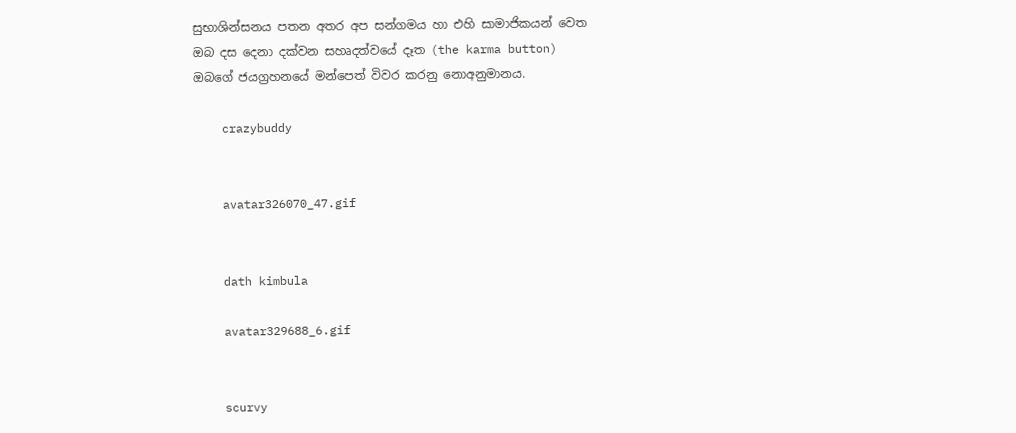සුභාශින්සනය පතන අතර අප සන්ගමය හා එහි සාමාජිකයන් වෙත ඔබ දස දෙනා දක්වන සහෘදත්වයේ දෑත (the karma button) ඔබගේ ජයග්‍රහනයේ මන්පෙත් විවර කරනු නොඅනුමානය.

    crazybuddy


    avatar326070_47.gif


    dath kimbula

    avatar329688_6.gif


    scurvy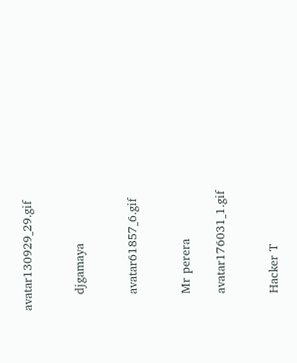avatar130929_29.gif


    djgamaya


    avatar61857_6.gif


    Mr perera

    avatar176031_1.gif


    Hacker T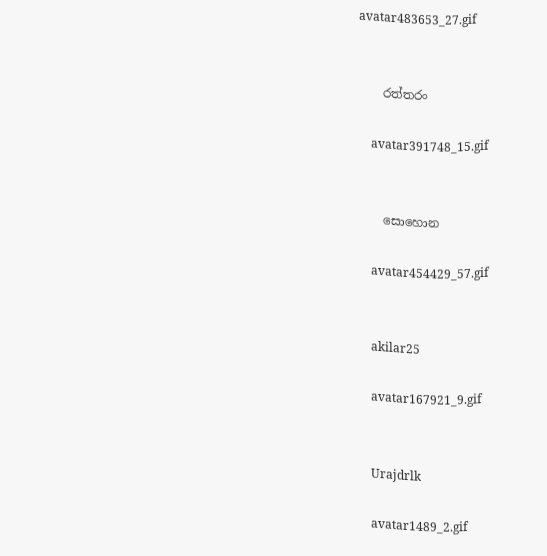avatar483653_27.gif


    රත්තරං

    avatar391748_15.gif


    සොහොන

    avatar454429_57.gif


    akilar25

    avatar167921_9.gif


    Urajdrlk

    avatar1489_2.gif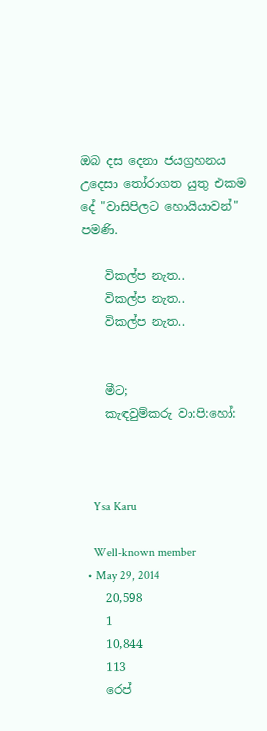ඔබ දස දෙනා ජයග්‍රහනය උදෙසා තෝරාගත යුතු එකම දේ "වාසිපිලට හොයියාවන්" පමණි.

    විකල්ප නැත..
    විකල්ප නැත..
    විකල්ප නැත..


    මීට;
    කැඳවුම්කරු වා:පි:හෝ:



    Ysa Karu

    Well-known member
  • May 29, 2014
    20,598
    1
    10,844
    113
    රෙප්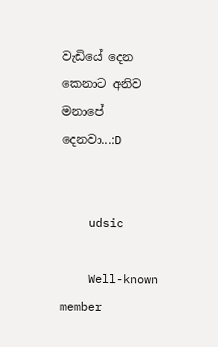වැඩියේ දෙන කෙනාට අනිව මනාපේ දෙනවා...:D


    udsic

    Well-known member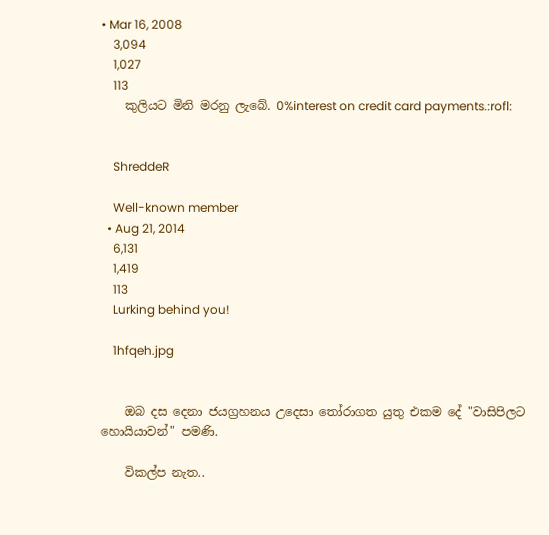• Mar 16, 2008
    3,094
    1,027
    113
    කුලියට මිනි මරනු ලැබේ. 0%interest on credit card payments.:rofl:


    ShreddeR

    Well-known member
  • Aug 21, 2014
    6,131
    1,419
    113
    Lurking behind you!

    1hfqeh.jpg


    ඔබ දස දෙනා ජයග්‍රහනය උදෙසා තෝරාගත යුතු එකම දේ "වාසිපිලට හොයියාවන්" පමණි.

    විකල්ප නැත..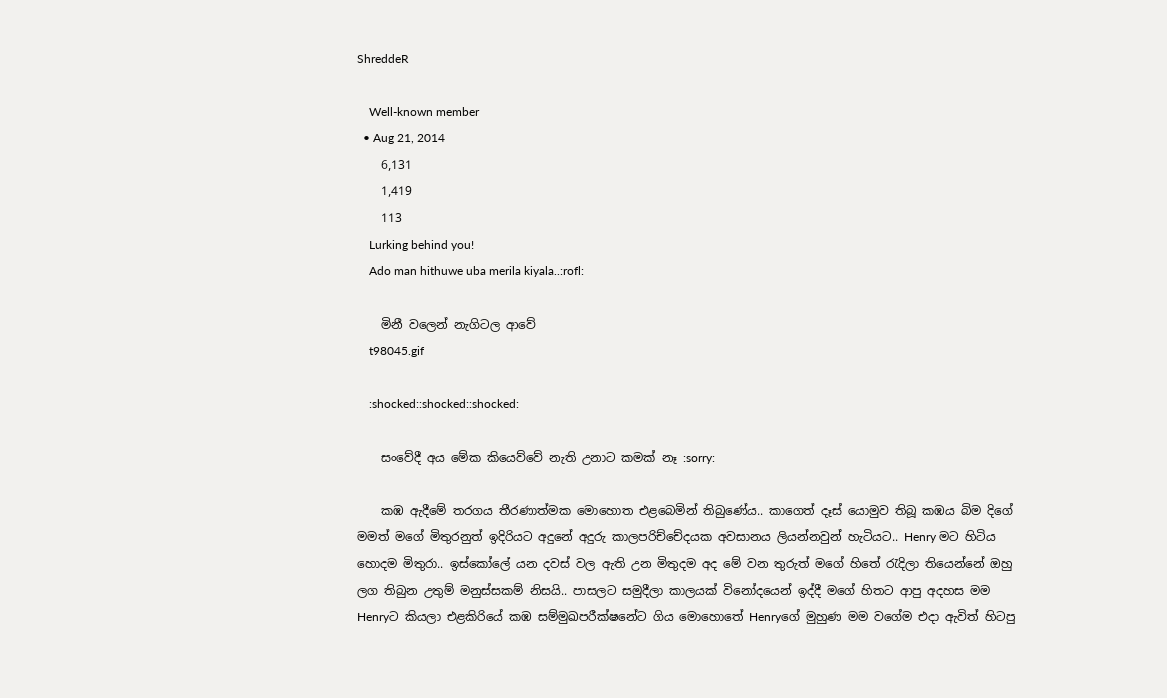ShreddeR

    Well-known member
  • Aug 21, 2014
    6,131
    1,419
    113
    Lurking behind you!
    Ado man hithuwe uba merila kiyala..:rofl:

    මිනී වලෙන් නැගිටල ආවේ
    t98045.gif

    :shocked::shocked::shocked:

    සංවේදී අය මේක කියෙව්වේ නැති උනාට කමක් නෑ :sorry:

    කඹ ඇදීමේ තරගය තීරණාත්මක මොහොත එළබෙමින් තිබුණේය.. කාගෙත් දෑස් යොමුව තිබූ කඹය බිම දිගේ මමත් මගේ මිතුරනුත් ඉදිරියට අදුනේ අදුරු කාලපරිච්චේදයක අවසානය ලියන්නවුන් හැටියට.. Henry මට හිටිය හොදම මිතුරා.. ඉස්කෝලේ යන දවස් වල ඇති උන මිතුදම අද මේ වන තුරුත් මගේ හිතේ රැදිලා තියෙන්නේ ඔහු ලග තිබුන උතුම් මනුස්සකම් නිසයි.. පාසලට සමුදීලා කාලයක් විනෝදයෙන් ඉද්දී මගේ හිතට ආපු අදහස මම Henryට කියලා එළකිරියේ කඹ සම්මුඛපරීක්ෂනේට ගිය මොහොතේ Henryගේ මුහුණ මම වගේම එදා ඇවිත් හිටපු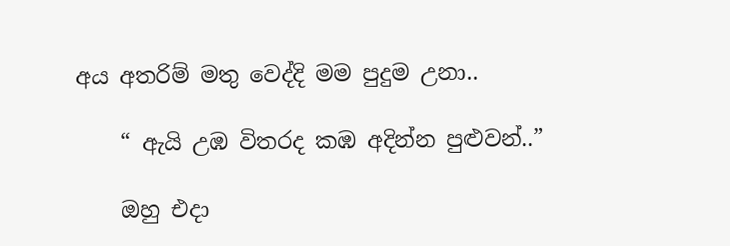අය අතරිම් මතු වෙද්දි මම පුදුම උනා..

    “ ඇයි උඹ විතරද කඹ අදින්න පුළුවන්..”

    ඔහු එදා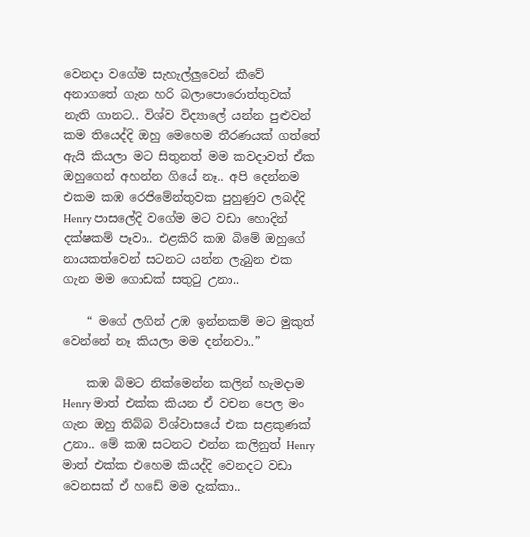වෙනදා වගේම සැහැල්ලුවෙන් කීවේ අනාගතේ ගැන හරි බලාපොරොත්තුවක් නැති ගානට.. විශ්ව විද්‍යාලේ යන්න පුළුවන් කම තියෙද්දි ඔහු මෙහෙම තීරණයක් ගත්තේ ඇයි කියලා මට සිතුනත් මම කවදාවත් ඒක ඔහුගෙන් අහන්න ගියේ නෑ.. අපි දෙන්නම එකම කඹ රෙජිමේන්තුවක පුහුණුව ලබද්දි Henry පාසලේදි වගේම මට වඩා හොදින් දක්ෂකම් පෑවා.. එළකිරි කඹ බිමේ ඔහුගේ නායකත්වෙන් සටනට යන්න ලැබුන එක ගැන මම ගොඩක් සතුටු උනා..

    “ මගේ ලගින් උඹ ඉන්නකම් මට මුකුත් වෙන්නේ නෑ කියලා මම දන්නවා..”

    කඹ බිමට නික්මෙන්න කලින් හැමදාම Henry මාත් එක්ක කියන ඒ වචන පෙල මං ගැන ඔහු තිබ්බ විශ්වාසයේ එක සළකුණක් උනා.. මේ කඹ සටනට එන්න කලිනුත් Henry මාත් එක්ක එහෙම කියද්දි වෙනදට වඩා වෙනසක් ඒ හඩේ මම දැක්කා..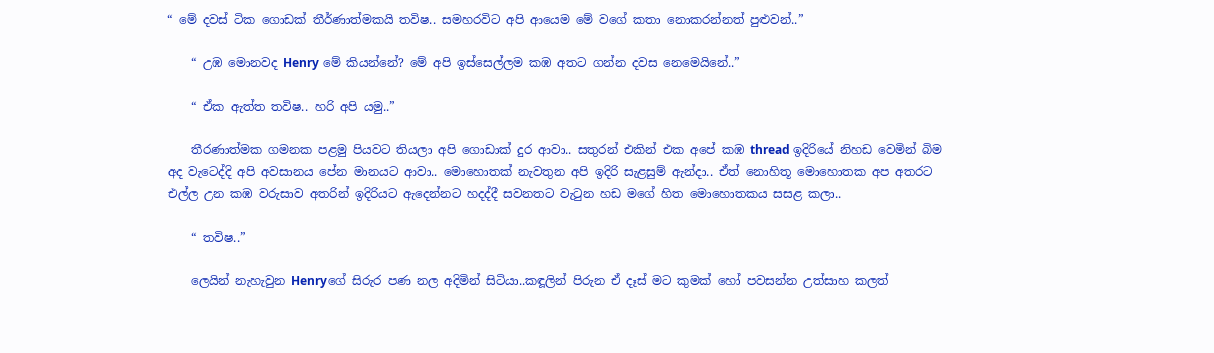“ මේ දවස් ටික ගොඩක් තීර්ණාත්මකයි තවිෂ.. සමහරවිට අපි ආයෙම මේ වගේ කතා නොකරන්නත් පුළුවන්..”

    “ උඹ මොනවද Henry මේ කියන්නේ? මේ අපි ඉස්සෙල්ලම කඹ අතට ගන්න දවස නෙමෙයිනේ..”

    “ ඒක ඇත්ත තවිෂ.. හරි අපි යමු..”

    තීරණාත්මක ගමනක පළමු පියවට තියලා අපි ගොඩාක් දුර ආවා.. සතුරන් එකින් එක අපේ කඹ thread ඉදිරියේ නිහඩ වෙමින් බිම අද වැටෙද්දි අපි අවසානය පේන මානයට ආවා.. මොහොතක් නැවතුන අපි ඉදිරි සැළසුම් ඇන්දා.. ඒත් නොහිතූ මොහොතක අප අතරට එල්ල උන කඹ වරුසාව අතරින් ඉදිරියට ඇදෙන්නට හදද්දී සවනතට වැටුන හඩ මගේ හිත මොහොතකය සසළ කලා..

    “ තවිෂ..”

    ලෙයින් නැහැවුන Henryගේ සිරුර පණ නල අදිමින් සිටියා..කඳූලින් පිරුන ඒ දෑස් මට කුමක් හෝ පවසන්න උත්සාහ කලත්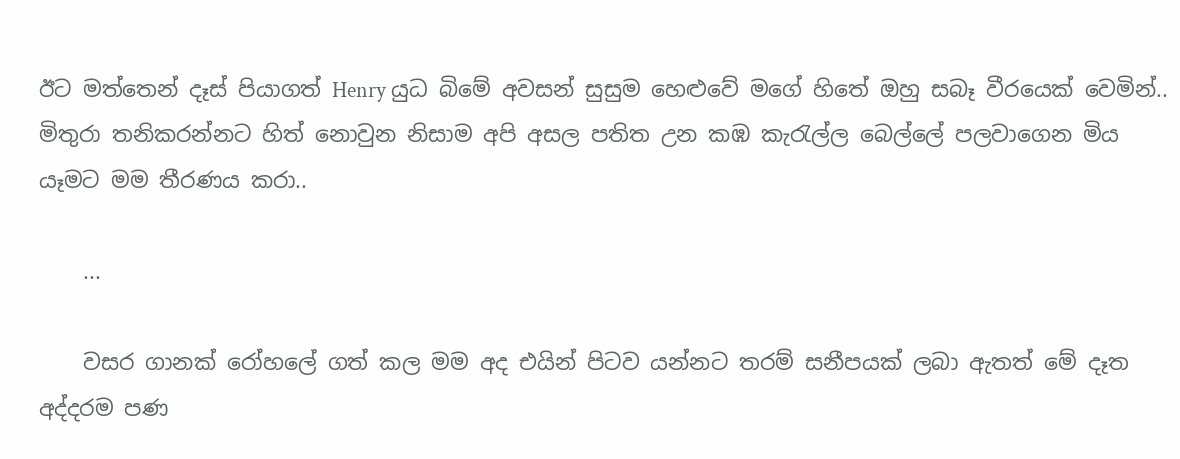ඊට මත්තෙන් දෑස් පියාගත් Henry යුධ බිමේ අවසන් සුසුම හෙළුවේ මගේ හිතේ ඔහු සබෑ වීරයෙක් වෙමින්.. මිතුරා තනිකරන්නට හිත් නොවුන නිසාම අපි අසල පතිත උන කඹ කැරැල්ල බෙල්ලේ පලවාගෙන මිය යෑමට මම තීරණය කරා..

    ...

    වසර ගානක් රෝහලේ ගත් කල මම අද එයින් පිටව යන්නට තරම් සනීපයක් ලබා ඇතත් මේ දෑත අද්දරම පණ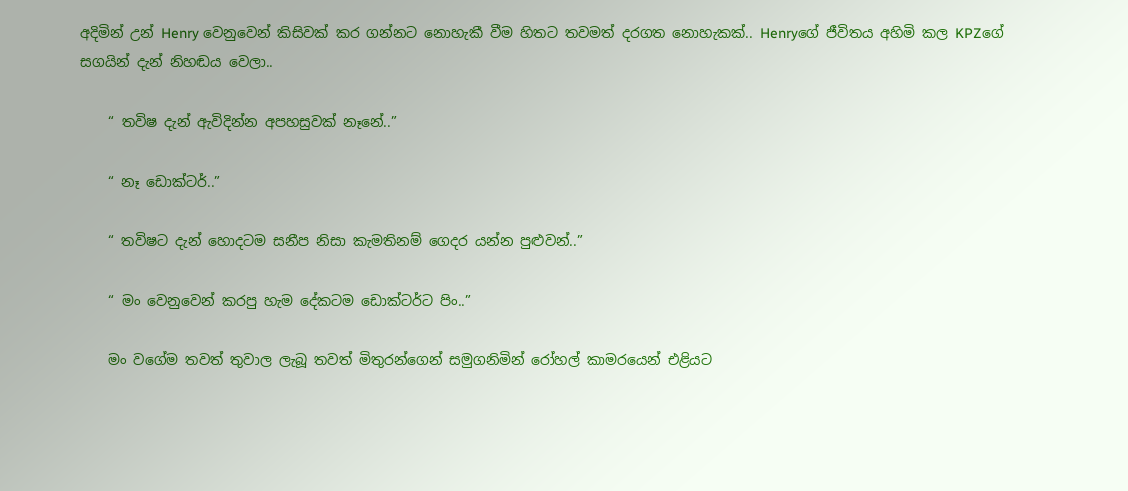අදිමින් උන් Henry වෙනුවෙන් කිසිවක් කර ගන්නට නොහැකී වීම හිතට තවමත් දරගත නොහැකක්.. Henryගේ ජීවිතය අහිමි කල KPZගේ සගයින් දැන් නිහඬය වෙලා..

    “ තවිෂ දැන් ඇවිදින්න අපහසුවක් නෑනේ..”

    “ නෑ ඩොක්ටර්..”

    “ තවිෂට දැන් හොදටම සනීප නිසා කැමතිනම් ගෙදර යන්න පුළුවන්..”

    “ මං වෙනුවෙන් කරපු හැම දේකටම ඩොක්ටර්ට පිං..”

    මං වගේම තවත් තුවාල ලැබූ තවත් මිතුරන්ගෙන් සමුගනිමින් රෝහල් කාමරයෙන් එළියට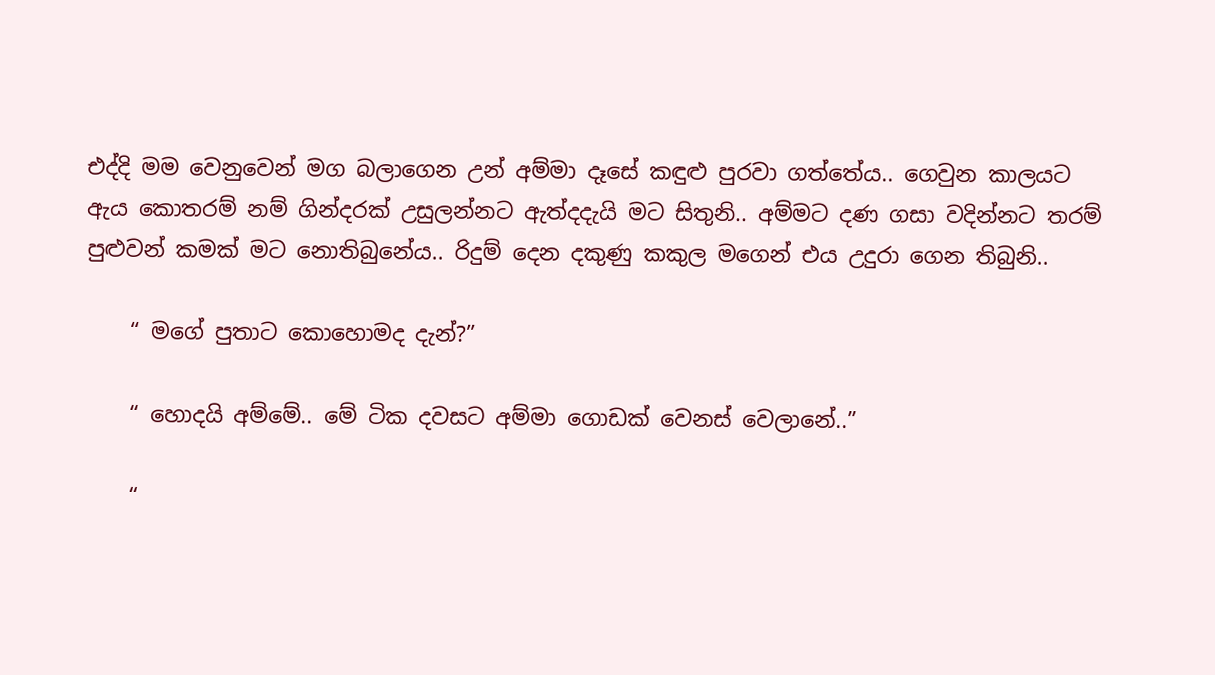එද්දි මම වෙනුවෙන් මග බලාගෙන උන් අම්මා දෑසේ කඳුළු පුරවා ගත්තේය.. ගෙවුන කාලයට ඇය කොතරම් නම් ගින්දරක් උසුලන්නට ඇත්දදැයි මට සිතුනි.. අම්මට දණ ගසා වදින්නට තරම් පුළුවන් කමක් මට නොතිබුනේය.. රිදුම් දෙන දකුණු කකුල මගෙන් එය උදුරා ගෙන තිබුනි..

    “ මගේ පුතාට කොහොමද දැන්?”

    “ හොදයි අම්මේ.. මේ ටික දවසට අම්මා ගොඩක් වෙනස් වෙලානේ..”

    “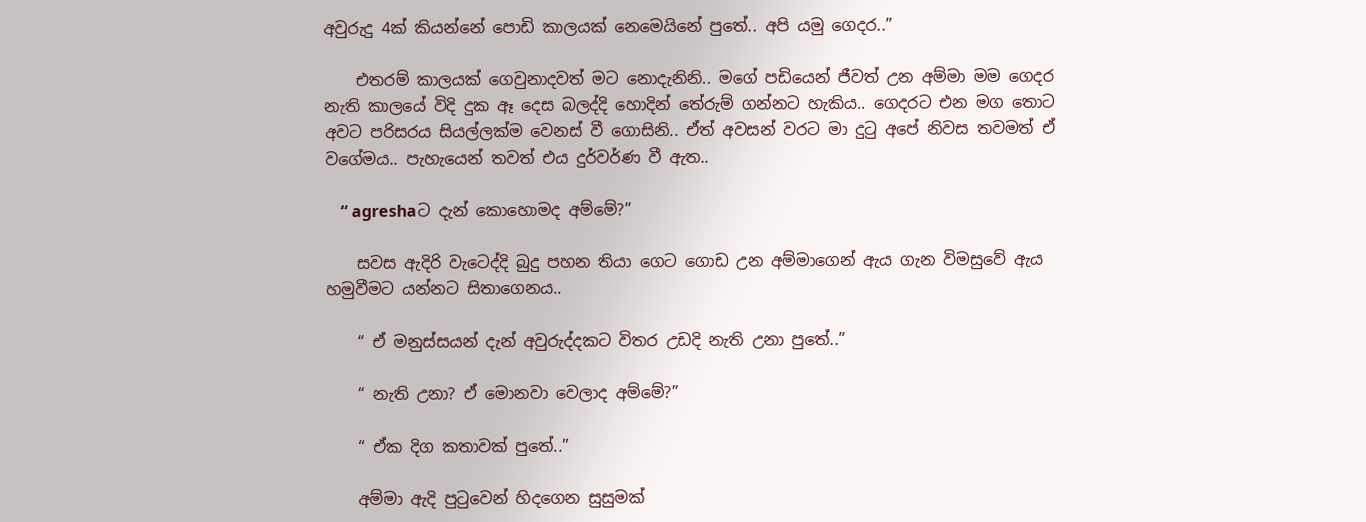අවුරුදු 4ක් කියන්නේ පොඩි කාලයක් නෙමෙයිනේ පුතේ.. අපි යමු ගෙදර..”

    එතරම් කාලයක් ගෙවුනාදවත් මට නොදැනිනි.. මගේ පඩියෙන් ජීවත් උන අම්මා මම ගෙදර නැති කාලයේ විදි දුක ඈ දෙස බලද්දි හොදින් තේරුම් ගන්නට හැකිය.. ගෙදරට එන මග තොට අවට පරිසරය සියල්ලක්ම වෙනස් වී ගොසිනි.. ඒත් අවසන් වරට මා දුටු අපේ නිවස තවමත් ඒ වගේමය.. පැහැයෙන් තවත් එය දුර්වර්ණ වී ඇත..

    “ agreshaට දැන් කොහොමද අම්මේ?”

    සවස ඇදිරි වැටෙද්දි බුදු පහන තියා ගෙට ගොඩ උන අම්මාගෙන් ඇය ගැන විමසුවේ ඇය හමුවීමට යන්නට සිතාගෙනය..

    “ ඒ මනුස්සයන් දැන් අවුරුද්දකට විතර උඩදි නැති උනා පුතේ..”

    “ නැති උනා? ඒ මොනවා වෙලාද අම්මේ?”

    “ ඒක දිග කතාවක් පුතේ..”

    අම්මා ඇදි පුටුවෙන් හිදගෙන සුසුමක්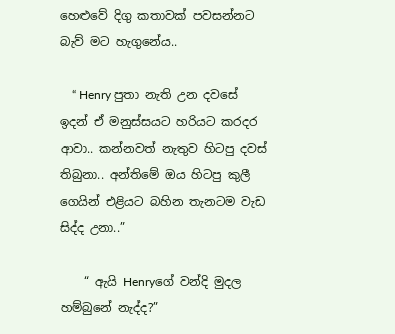හෙළුවේ දිගු කතාවක් පවසන්නට බැව් මට හැගුනේය..

    “ Henry පුතා නැති උන දවසේ ඉදන් ඒ මනුස්සයට හරියට කරදර ආවා.. කන්නවත් නැතුව හිටපු දවස් තිබුනා.. අන්තිමේ ඔය හිටපු කුලී ගෙයින් එළියට බහින තැනටම වැඩ සිද්ද උනා..”

    “ ඇයි Henryගේ වන්දි මුදල හම්බුනේ නැද්ද?”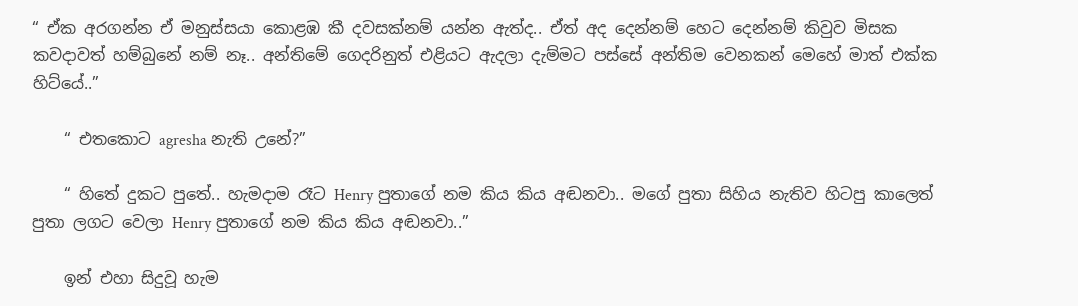“ ඒක අරගන්න ඒ මනුස්සයා කොළඹ කී දවසක්නම් යන්න ඇත්ද.. ඒත් අද දෙන්නම් හෙට දෙන්නම් කිවුව මිසක කවදාවත් හම්බුනේ නම් නෑ.. අන්තිමේ ගෙදරිනුත් එළියට ඇදලා දැම්මට පස්සේ අන්තිම වෙනකන් මෙහේ මාත් එක්ක හිට්යේ..”

    “ එතකොට agresha නැති උනේ?”

    “ හිතේ දුකට පුතේ.. හැමදාම රෑට Henry පුතාගේ නම කිය කිය අඬනවා.. මගේ පුතා සිහිය නැතිව හිටපු කාලෙත් පුතා ලගට වෙලා Henry පුතාගේ නම කිය කිය අඬනවා..”

    ඉන් එහා සිදුවූ හැම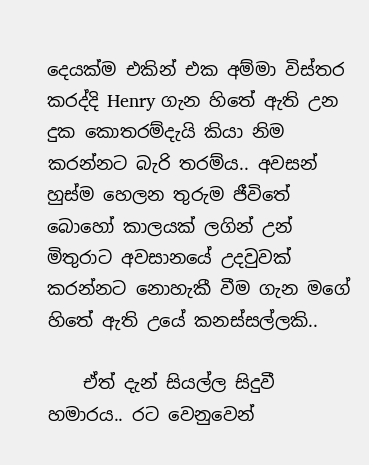දෙයක්ම එකින් එක අම්මා විස්තර කරද්දි Henry ගැන හිතේ ඇති උන දුක කොතරම්දැයි කියා නිම කරන්නට බැරි තරම්ය.. අවසන් හුස්ම හෙලන තුරුම ජීවිතේ බොහෝ කාලයක් ලගින් උන් මිතුරාට අවසානයේ උදවුවක් කරන්නට නොහැකී වීම ගැන මගේ හිතේ ඇති උයේ කනස්සල්ලකි..

    ඒත් දැන් සියල්ල සිදුවී හමාරය.. රට වෙනුවෙන්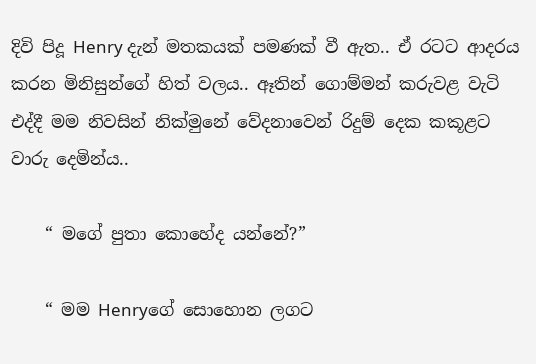දිවි පිදූ Henry දැන් මතකයක් පමණක් වී ඇත.. ඒ රටට ආදරය කරන මිනිසුන්ගේ හිත් වලය.. ඈතින් ගොම්මන් කරුවළ වැටි එද්දී මම නිවසින් නික්මුනේ වේදනාවෙන් රිදුම් දෙක කකූළට වාරු දෙමින්ය..

    “ මගේ පුතා කොහේද යන්නේ?”

    “ මම Henryගේ සොහොන ලගට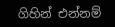ගිහින් එන්නම්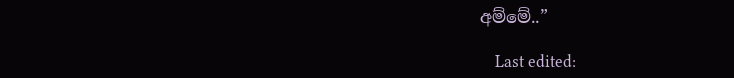අම්මේ..”

    Last edited: